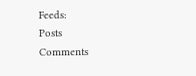Feeds:
Posts
Comments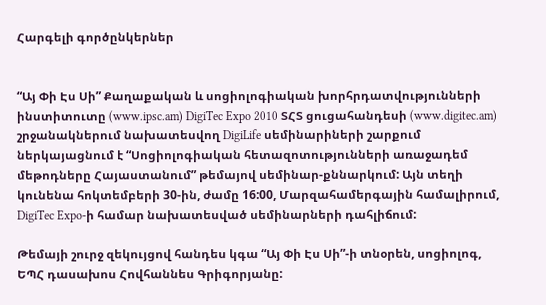Հարգելի գործընկերներ


“Այ Փի Էս Սի” Քաղաքական և սոցիոլոգիական խորհրդատվությունների ինստիտուտը (www.ipsc.am) DigiTec Expo 2010 ՏՀՏ ցուցահանդեսի (www.digitec.am) շրջանակներում նախատեսվող DigiLife սեմինարիների շարքում ներկայացնում է “Սոցիոլոգիական հետազոտությունների առաջադեմ մեթոդները Հայաստանում” թեմայով սեմինար-քննարկում: Այն տեղի կունենա հոկտեմբերի 30-ին, ժամը 16:00, Մարզահամերգային համալիրում, DigiTec Expo-ի համար նախատեսված սեմինարների դահլիճում:

Թեմայի շուրջ զեկույցով հանդես կգա “Այ Փի Էս Սի”-ի տնօրեն, սոցիոլոգ, ԵՊՀ դասախոս Հովհաննես Գրիգորյանը: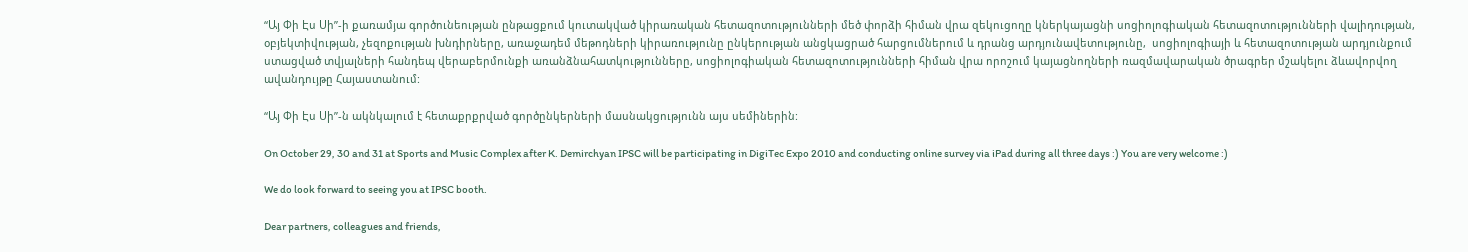“Այ Փի Էս Սի”-ի քառամյա գործունեության ընթացքում կուտակված կիրառական հետազոտությունների մեծ փորձի հիման վրա զեկուցողը կներկայացնի սոցիոլոգիական հետազոտությունների վալիդության, օբյեկտիվության, չեզոքության խնդիրները, առաջադեմ մեթոդների կիրառությունը ընկերության անցկացրած հարցումներում և դրանց արդյունավետությունը,  սոցիոլոգիայի և հետազոտության արդյունքում ստացված տվյալների հանդեպ վերաբերմունքի առանձնահատկությունները, սոցիոլոգիական հետազոտությունների հիման վրա որոշում կայացնողների ռազմավարական ծրագրեր մշակելու ձևավորվող ավանդույթը Հայաստանում:

“Այ Փի Էս Սի”-ն ակնկալում է հետաքրքրված գործընկերների մասնակցությունն այս սեմիներին:

On October 29, 30 and 31 at Sports and Music Complex after K. Demirchyan IPSC will be participating in DigiTec Expo 2010 and conducting online survey via iPad during all three days :) You are very welcome :)

We do look forward to seeing you at IPSC booth.

Dear partners, colleagues and friends,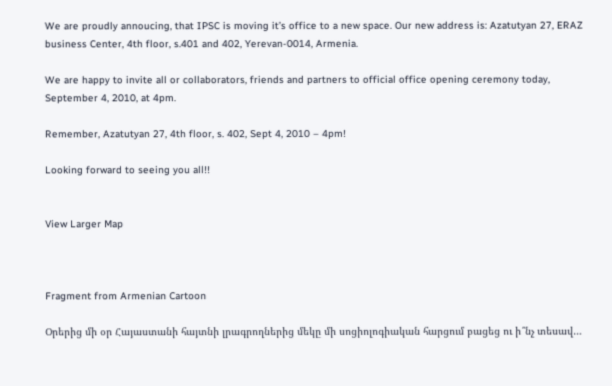We are proudly annoucing, that IPSC is moving it’s office to a new space. Our new address is: Azatutyan 27, ERAZ business Center, 4th floor, s.401 and 402, Yerevan-0014, Armenia.

We are happy to invite all or collaborators, friends and partners to official office opening ceremony today, September 4, 2010, at 4pm.

Remember, Azatutyan 27, 4th floor, s. 402, Sept 4, 2010 – 4pm!

Looking forward to seeing you all!!


View Larger Map



Fragment from Armenian Cartoon

Օրերից մի օր Հայաստանի հայտնի լրագրողներից մեկը մի սոցիոլոգիական հարցում բացեց ու ի՞նչ տեսավ…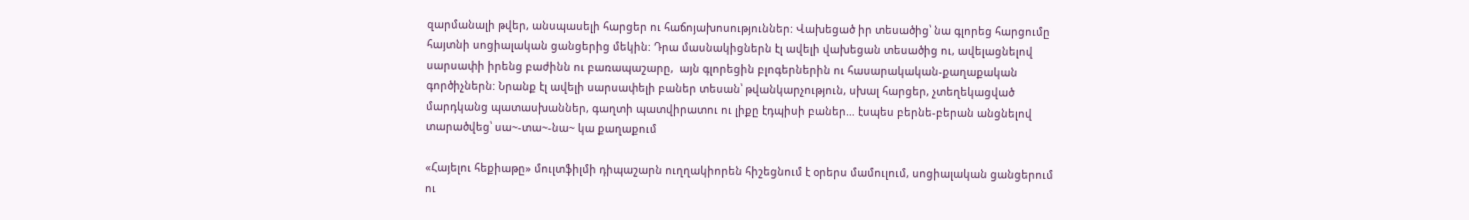զարմանալի թվեր, անսպասելի հարցեր ու հաճոյախոսություններ: Վախեցած իր տեսածից՝ նա գլորեց հարցումը հայտնի սոցիալական ցանցերից մեկին: Դրա մասնակիցներն էլ ավելի վախեցան տեսածից ու, ավելացնելով սարսափի իրենց բաժինն ու բառապաշարը,  այն գլորեցին բլոգերներին ու հասարակական-քաղաքական գործիչներն: Նրանք էլ ավելի սարսափելի բաներ տեսան՝ թվանկարչություն, սխալ հարցեր, չտեղեկացված մարդկանց պատասխաններ, գաղտի պատվիրատու ու լիքը էդպիսի բաներ… էսպես բերնե-բերան անցնելով տարածվեց՝ սա~-տա~-նա~ կա քաղաքում

«Հայելու հեքիաթը» մուլտֆիլմի դիպաշարն ուղղակիորեն հիշեցնում է օրերս մամուլում, սոցիալական ցանցերում ու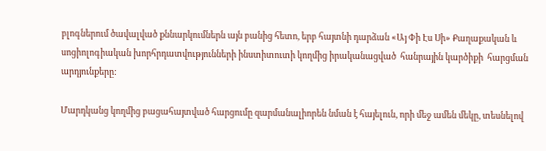բլոգներում ծավալված քննարկումներն այն բանից հետո, երբ հայտնի դարձան «Այ Փի Էս Սի» Քաղաքական և սոցիոլոգիական խորհրդատվությունների ինստիտուտի կողմից իրականացված  հանրային կարծիքի  հարցման արդյունքերը:

Մարդկանց կողմից բացահայտված հարցումը զարմանալիորեն նման է հայելուն, որի մեջ ամեն մեկը, տեսնելով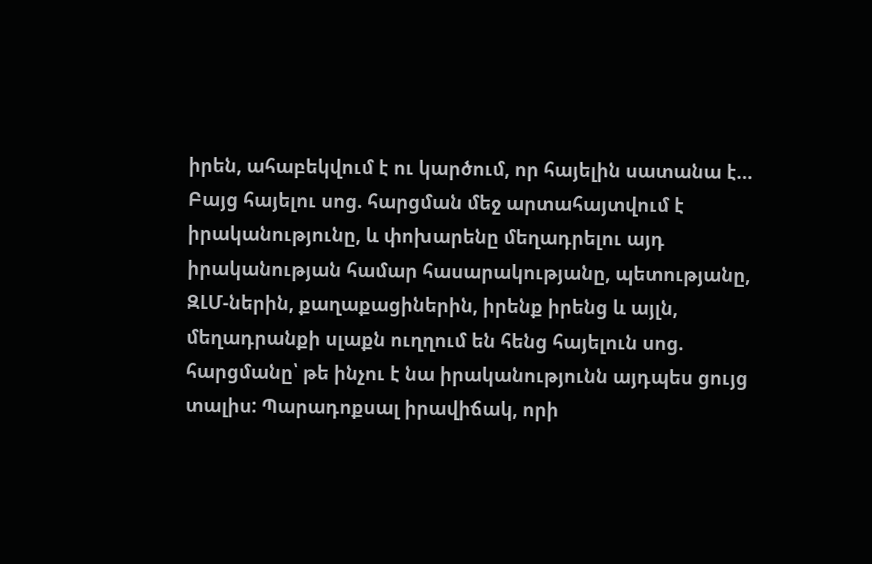իրեն, ահաբեկվում է ու կարծում, որ հայելին սատանա է… Բայց հայելու սոց. հարցման մեջ արտահայտվում է իրականությունը, և փոխարենը մեղադրելու այդ իրականության համար հասարակությանը, պետությանը, ԶԼՄ-ներին, քաղաքացիներին, իրենք իրենց և այլն, մեղադրանքի սլաքն ուղղում են հենց հայելուն սոց. հարցմանը՝ թե ինչու է նա իրականությունն այդպես ցույց տալիս: Պարադոքսալ իրավիճակ, որի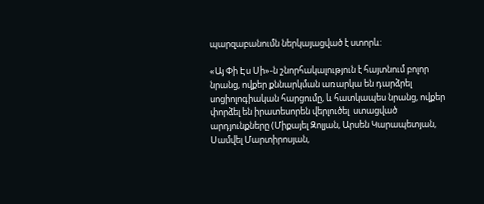պարզաբանումն ներկայացված է ստորև:

«Այ Փի Էս Սի»-ն շնորհակալություն է հայտնում բոլոր նրանց, ովքեր քննարկման առարկա են դարձրել սոցիոլոգիական հարցումը, և հատկապես նրանց, ովքեր փորձել են իրատեսորեն վերլուծել  ստացված արդյունքները (Միքայել Զոլյան, Արսեն Կարապետյան, Սամվել Մարտիրոսյան,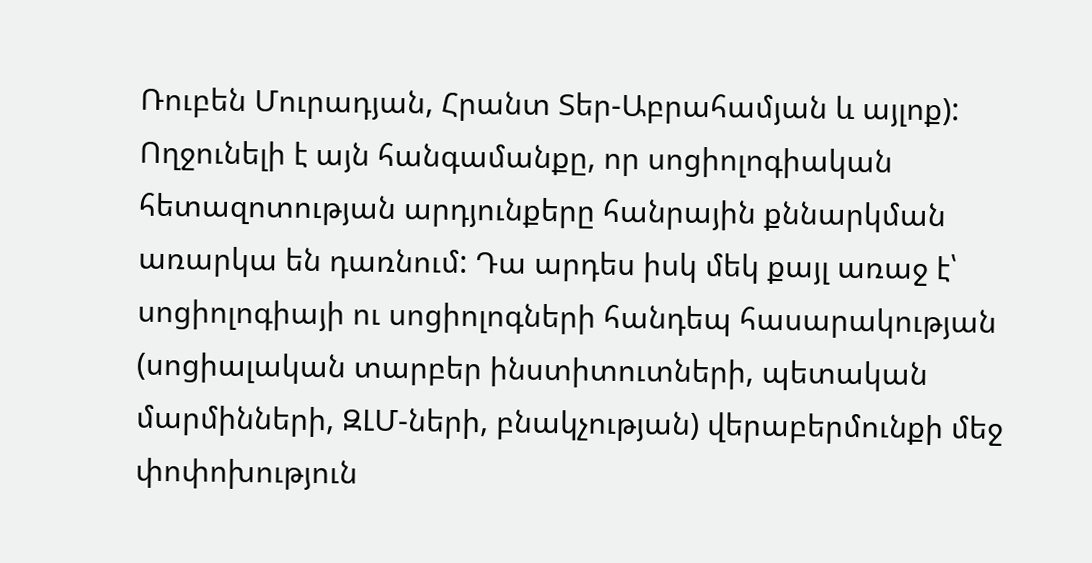Ռուբեն Մուրադյան, Հրանտ Տեր-Աբրահամյան և այլոք): Ողջունելի է այն հանգամանքը, որ սոցիոլոգիական հետազոտության արդյունքերը հանրային քննարկման առարկա են դառնում: Դա արդես իսկ մեկ քայլ առաջ է՝ սոցիոլոգիայի ու սոցիոլոգների հանդեպ հասարակության (սոցիալական տարբեր ինստիտուտների, պետական մարմինների, ԶԼՄ-ների, բնակչության) վերաբերմունքի մեջ փոփոխություն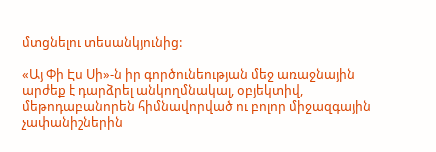մտցնելու տեսանկյունից:

«Այ Փի Էս Սի»-ն իր գործունեության մեջ առաջնային արժեք է դարձրել անկողմնակալ, օբյեկտիվ, մեթոդաբանորեն հիմնավորված ու բոլոր միջազգային չափանիշներին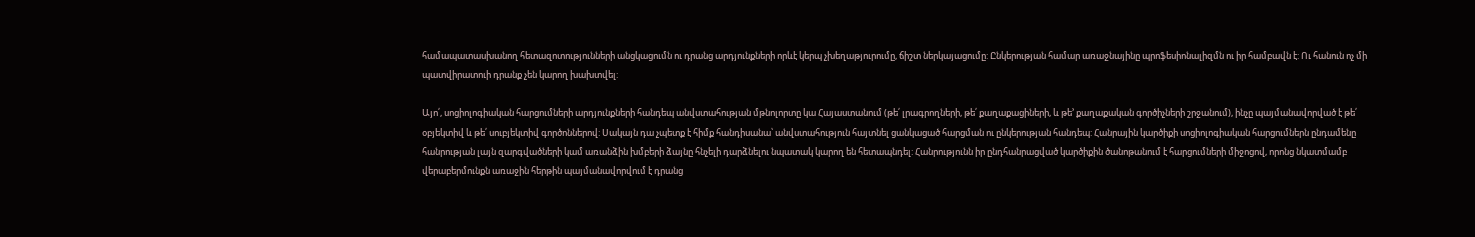համապատասխանող հետազոտությունների անցկացումն ու դրանց արդյունքների որևէ կերպ չխեղաթյուրումը, ճիշտ ներկայացումը: Ընկերության համար առաջնայինը պրոֆեսիոնալիզմն ու իր համբավն է: Ու հանուն ոչ մի պատվիրատուի դրանք չեն կարող խախտվել:

Այո՛, սոցիոլոգիական հարցումների արդյունքների հանդեպ անվստահության մթնոլորտը կա Հայաստանում (թե՛ լրագրողների, թե՛ քաղաքացիների, և թե’ քաղաքական գործիչների շրջանում), ինչը պայմանավորված է թե՛ օբյեկտիվ և թե՛ սուբյեկտիվ գործոններով: Սակայն դա չպետք է հիմք հանդիսանա՝ անվստահություն հայտնել ցանկացած հարցման ու ընկերության հանդեպ: Հանրային կարծիքի սոցիոլոգիական հարցումներն ընդամենը հանրության լայն զարգվածների կամ առանձին խմբերի ձայնը հնչելի դարձնելու նպատակ կարող են հետապնդել: Հանրությունն իր ընդհանրացված կարծիքին ծանոթանում է հարցումների միջոցով, որոնց նկատմամբ վերաբերմունքն առաջին հերթին պայմանավորվում է դրանց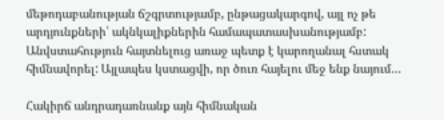մեթոդաբանության ճշգրտությամբ, ընթացակարգով, այլ ոչ թե արդյունքների՝ ակնկալիքներին համապատասխանությամբ: Անվստահություն հայտնելուց առաջ պետք է կարողանալ հստակ հիմնավորել: Այլապես կստացվի, որ ծուռ հայելու մեջ ենք նայում…

Հակիրճ անդրադառնանք այն հիմնական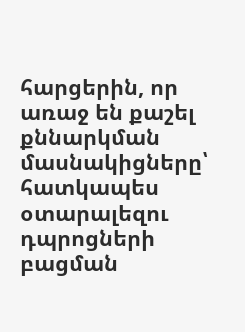հարցերին, որ առաջ են քաշել քննարկման մասնակիցները՝ հատկապես օտարալեզու դպրոցների բացման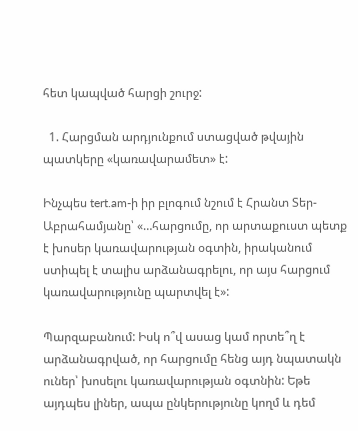հետ կապված հարցի շուրջ:

  1. Հարցման արդյունքում ստացված թվային պատկերը «կառավարամետ» է:

Ինչպես tert.am-ի իր բլոգում նշում է Հրանտ Տեր-Աբրահամյանը՝ «…հարցումը, որ արտաքուստ պետք է խոսեր կառավարության օգտին, իրականում ստիպել է տալիս արձանագրելու, որ այս հարցում կառավարությունը պարտվել է»:

Պարզաբանում: Իսկ ո՞վ ասաց կամ որտե՞ղ է արձանագրված, որ հարցումը հենց այդ նպատակն ուներ՝ խոսելու կառավարության օգտնին: Եթե այդպես լիներ, ապա ընկերությունը կողմ և դեմ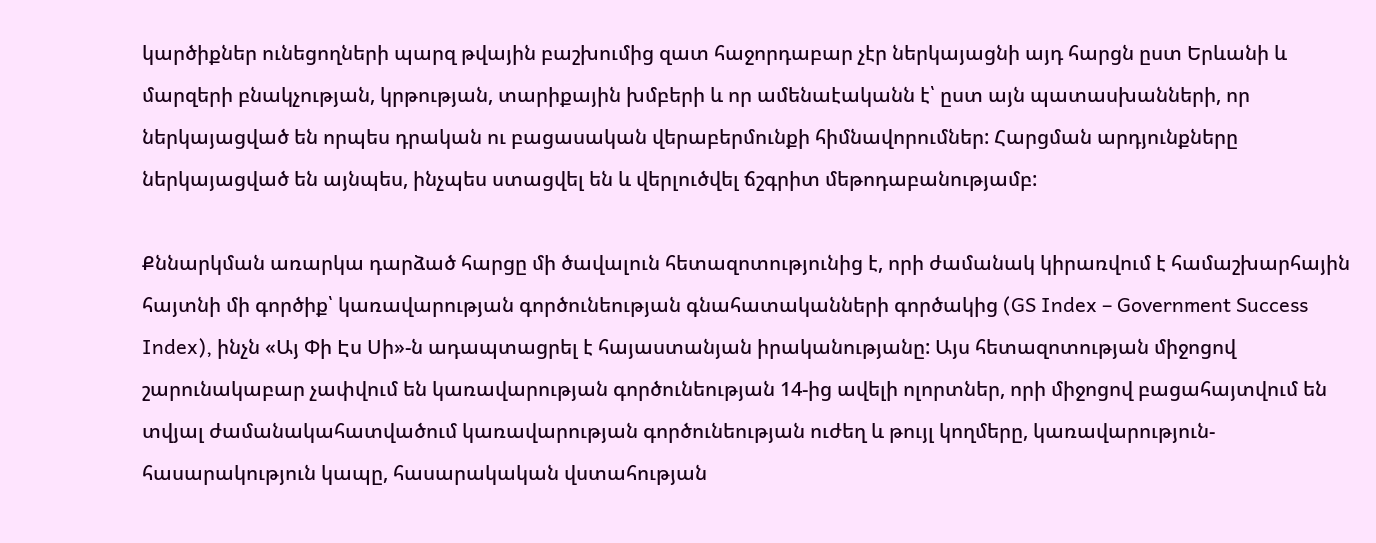կարծիքներ ունեցողների պարզ թվային բաշխումից զատ հաջորդաբար չէր ներկայացնի այդ հարցն ըստ Երևանի և մարզերի բնակչության, կրթության, տարիքային խմբերի և որ ամենաէականն է՝ ըստ այն պատասխանների, որ ներկայացված են որպես դրական ու բացասական վերաբերմունքի հիմնավորումներ: Հարցման արդյունքները ներկայացված են այնպես, ինչպես ստացվել են և վերլուծվել ճշգրիտ մեթոդաբանությամբ:

Քննարկման առարկա դարձած հարցը մի ծավալուն հետազոտությունից է, որի ժամանակ կիրառվում է համաշխարհային հայտնի մի գործիք՝ կառավարության գործունեության գնահատականների գործակից (GS Index – Government Success Index), ինչն «Այ Փի Էս Սի»-ն ադապտացրել է հայաստանյան իրականությանը: Այս հետազոտության միջոցով շարունակաբար չափվում են կառավարության գործունեության 14-ից ավելի ոլորտներ, որի միջոցով բացահայտվում են տվյալ ժամանակահատվածում կառավարության գործունեության ուժեղ և թույլ կողմերը, կառավարություն-հասարակություն կապը, հասարակական վստահության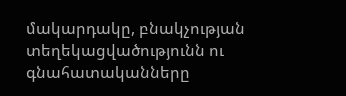մակարդակը, բնակչության տեղեկացվածությունն ու գնահատականները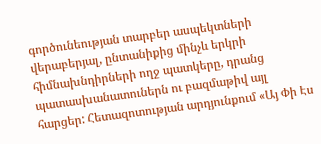գործունեության տարբեր ասպեկտների վերաբերյալ, ընտանիքից մինչև երկրի հիմնախնդիրների ողջ պատկերը, դրանց պատասխանատուներն ու բազմաթիվ այլ հարցեր: Հետազոտության արդյունքում «Այ Փի Էս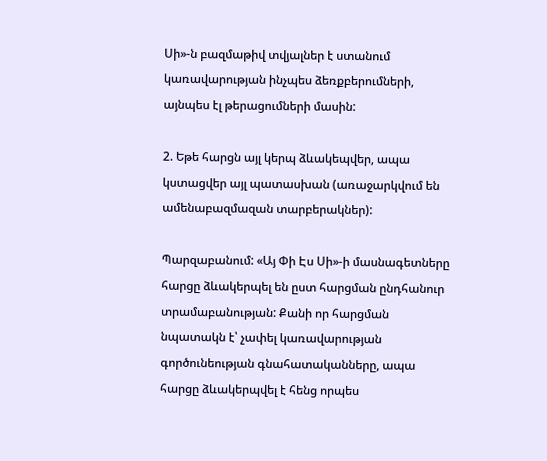Սի»-ն բազմաթիվ տվյալներ է ստանում  կառավարության ինչպես ձեռքբերումների, այնպես էլ թերացումների մասին:

2. Եթե հարցն այլ կերպ ձևակեպվեր, ապա կստացվեր այլ պատասխան (առաջարկվում են ամենաբազմազան տարբերակներ):

Պարզաբանում: «Այ Փի Էս Սի»-ի մասնագետները հարցը ձևակերպել են ըստ հարցման ընդհանուր տրամաբանության: Քանի որ հարցման նպատակն է՝ չափել կառավարության գործունեության գնահատականները, ապա հարցը ձևակերպվել է հենց որպես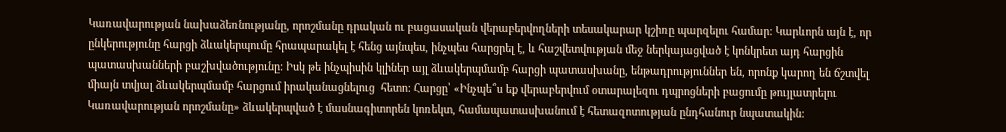Կառավարության նախաձեռնությանը, որոշմանը դրական ու բացասական վերաբերվողների տեսակարար կշիռը պարզելու համար: Կարևորն այն է, որ ընկերությունը հարցի ձևակերպումը հրապարակել է հենց այնպես, ինչպես հարցրել է, և հաշվետվության մեջ ներկայացված է կոնկրետ այդ հարցին պատասխանների բաշխվածությունը: Իսկ թե ինչպիսին կլիներ այլ ձևակերպմամբ հարցի պատասխանը, ենթադրություններ են, որոնք կարող են ճշտվել միայն տվյալ ձևակերպմամբ հարցում իրականացնելուց  հետո: Հարցը՝ «Ինչպե՞ս եք վերաբերվում օտարալեզու դպրոցների բացումը թույլատրելու Կառավարության որոշմանը» ձևակերպված է մասնագիտորեն կոռեկտ, համապատասխանում է հետազոտության ընդհանուր նպատակին: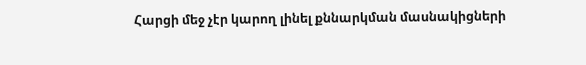Հարցի մեջ չէր կարող լինել քննարկման մասնակիցների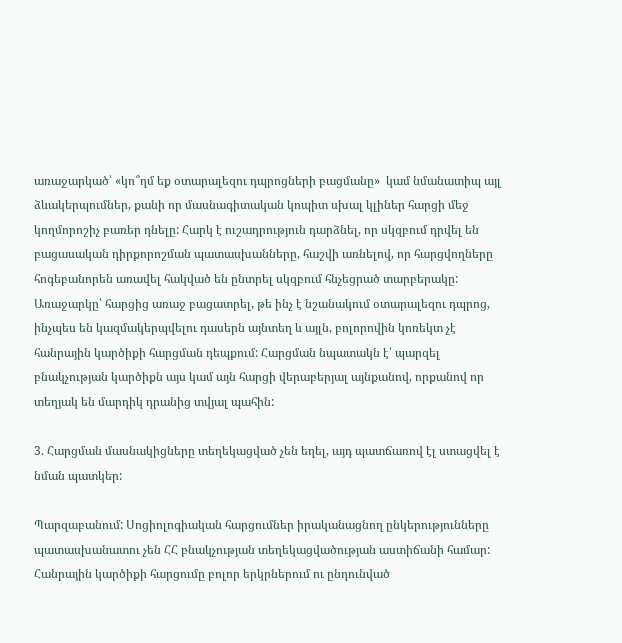առաջարկած՝ «կո՞ղմ եք օտարալեզու դպրոցների բացմանը»  կամ նմանատիպ այլ ձևակերպումներ, քանի որ մասնագիտական կոպիտ սխալ կլիներ հարցի մեջ կողմորոշիչ բառեր դնելը: Հարկ է ուշադրություն դարձնել, որ սկզբում դրվել են բացասական դիրքորոշման պատասխանները, հաշվի առնելով, որ հարցվողները հոգեբանորեն առավել հակված են ընտրել սկզբում հնչեցրած տարբերակը: Առաջարկը՝ հարցից առաջ բացատրել, թե ինչ է նշանակում օտարալեզու դպրոց, ինչպես են կազմակերպվելու դասերն այնտեղ և այլն, բոլորովին կոռեկտ չէ հանրային կարծիքի հարցման դեպքում: Հարցման նպատակն է՝ պարզել բնակչության կարծիքն այս կամ այն հարցի վերաբերյալ այնքանով, որքանով որ տեղյակ են մարդիկ դրանից տվյալ պահին:

3. Հարցման մասնակիցները տեղեկացված չեն եղել, այդ պատճառով էլ ստացվել է նման պատկեր:

Պարզաբանում: Սոցիոլոգիական հարցումներ իրականացնող ընկերությունները պատասխանատու չեն ՀՀ բնակչության տեղեկացվածության աստիճանի համար: Հանրային կարծիքի հարցումը բոլոր երկրներում ու ընդունված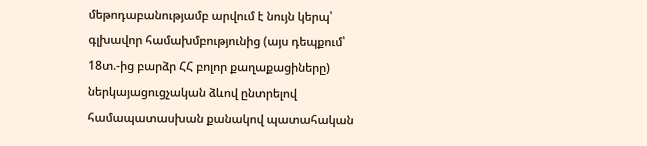մեթոդաբանությամբ արվում է նույն կերպ՝ գլխավոր համախմբությունից (այս դեպքում՝ 18տ.-ից բարձր ՀՀ բոլոր քաղաքացիները) ներկայացուցչական ձևով ընտրելով համապատասխան քանակով պատահական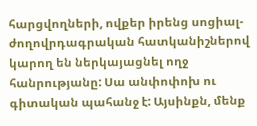հարցվողների, ովքեր իրենց սոցիալ-ժողովրդագրական հատկանիշներով կարող են ներկայացնել ողջ հանրությանը: Սա անփոփոխ ու գիտական պահանջ է: Այսինքն, մենք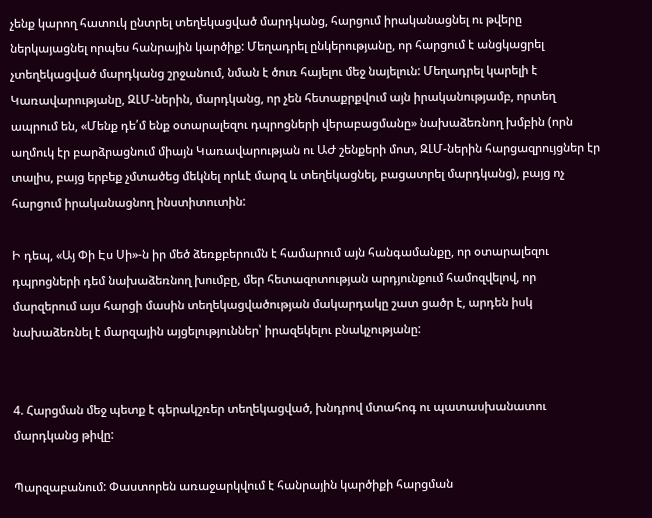չենք կարող հատուկ ընտրել տեղեկացված մարդկանց, հարցում իրականացնել ու թվերը ներկայացնել որպես հանրային կարծիք: Մեղադրել ընկերությանը, որ հարցում է անցկացրել չտեղեկացված մարդկանց շրջանում, նման է ծուռ հայելու մեջ նայելուն: Մեղադրել կարելի է Կառավարությանը, ԶԼՄ-ներին, մարդկանց, որ չեն հետաքրքվում այն իրականությամբ, որտեղ ապրում են, «Մենք դե՛մ ենք օտարալեզու դպրոցների վերաբացմանը» նախաձեռնող խմբին (որն աղմուկ էր բարձրացնում միայն Կառավարության ու ԱԺ շենքերի մոտ, ԶԼՄ-ներին հարցազրույցներ էր տալիս, բայց երբեք չմտածեց մեկնել որևէ մարզ և տեղեկացնել, բացատրել մարդկանց), բայց ոչ հարցում իրականացնող ինստիտուտին:

Ի դեպ, «Այ Փի Էս Սի»-ն իր մեծ ձեռքբերումն է համարում այն հանգամանքը, որ օտարալեզու դպրոցների դեմ նախաձեռնող խումբը, մեր հետազոտության արդյունքում համոզվելով, որ մարզերում այս հարցի մասին տեղեկացվածության մակարդակը շատ ցածր է, արդեն իսկ նախաձեռնել է մարզային այցելություններ՝ իրազեկելու բնակչությանը:


4. Հարցման մեջ պետք է գերակշռեր տեղեկացված, խնդրով մտահոգ ու պատասխանատու մարդկանց թիվը:

Պարզաբանում: Փաստորեն առաջարկվում է հանրային կարծիքի հարցման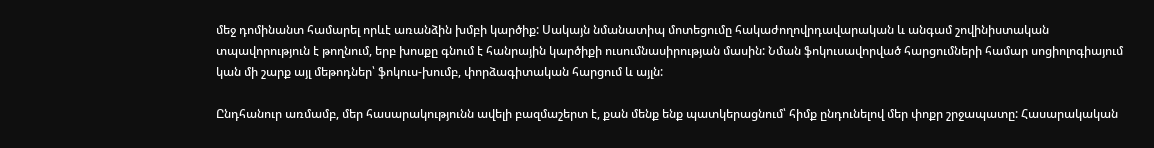մեջ դոմինանտ համարել որևէ առանձին խմբի կարծիք: Սակայն նմանատիպ մոտեցումը հակաժողովրդավարական և անգամ շովինիստական տպավորություն է թողնում, երբ խոսքը գնում է հանրային կարծիքի ուսումնասիրության մասին: Նման ֆոկուսավորված հարցումների համար սոցիոլոգիայում կան մի շարք այլ մեթոդներ՝ ֆոկուս-խումբ, փորձագիտական հարցում և այլն:

Ընդհանուր առմամբ, մեր հասարակությունն ավելի բազմաշերտ է, քան մենք ենք պատկերացնում՝ հիմք ընդունելով մեր փոքր շրջապատը: Հասարակական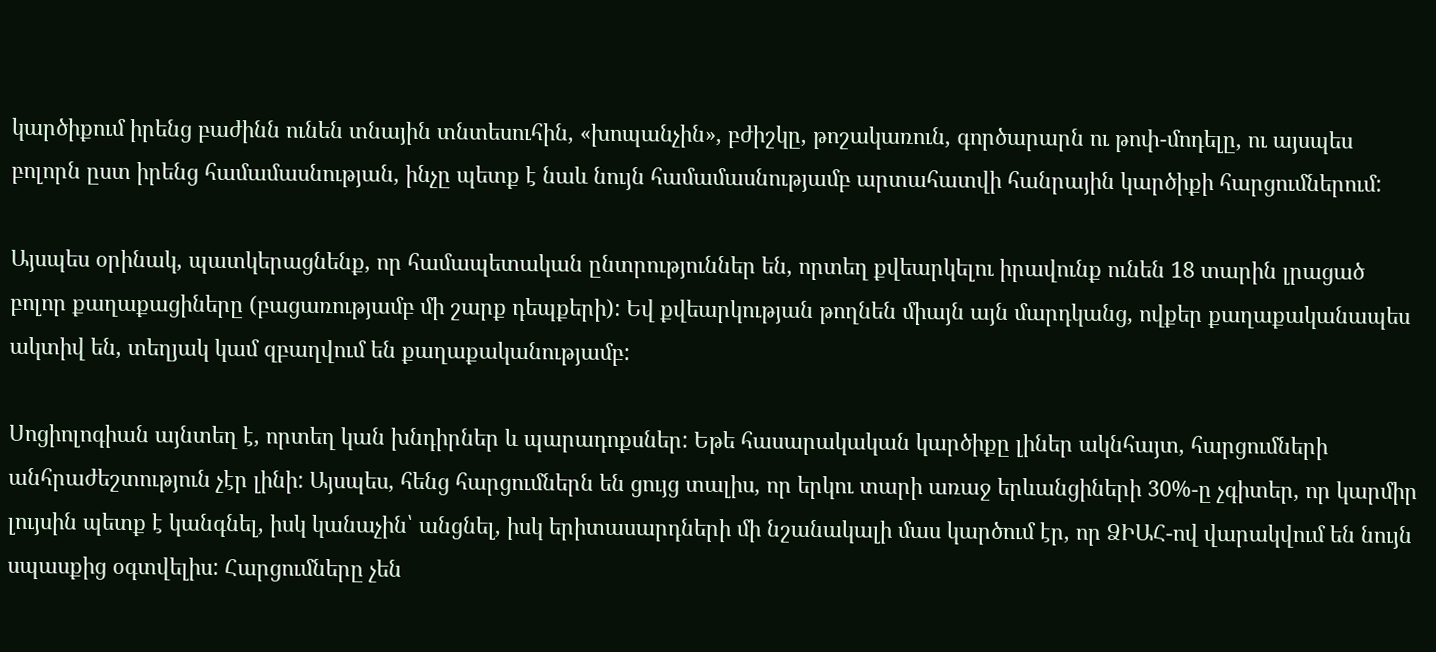կարծիքում իրենց բաժինն ունեն տնային տնտեսուհին, «խոպանչին», բժիշկը, թոշակառուն, գործարարն ու թոփ-մոդելը, ու այսպես բոլորն ըստ իրենց համամասնության, ինչը պետք է նաև նույն համամասնությամբ արտահատվի հանրային կարծիքի հարցումներում:

Այսպես օրինակ, պատկերացնենք, որ համապետական ընտրություններ են, որտեղ քվեարկելու իրավունք ունեն 18 տարին լրացած բոլոր քաղաքացիները (բացառությամբ մի շարք դեպքերի): Եվ քվեարկության թողնեն միայն այն մարդկանց, ովքեր քաղաքականապես ակտիվ են, տեղյակ կամ զբաղվում են քաղաքականությամբ:

Սոցիոլոգիան այնտեղ է, որտեղ կան խնդիրներ և պարադոքսներ: Եթե հասարակական կարծիքը լիներ ակնհայտ, հարցումների անհրաժեշտություն չէր լինի: Այսպես, հենց հարցումներն են ցույց տալիս, որ երկու տարի առաջ երևանցիների 30%-ը չգիտեր, որ կարմիր լույսին պետք է կանգնել, իսկ կանաչին՝ անցնել, իսկ երիտասարդների մի նշանակալի մաս կարծում էր, որ ՁԻԱՀ-ով վարակվում են նույն սպասքից օգտվելիս: Հարցումները չեն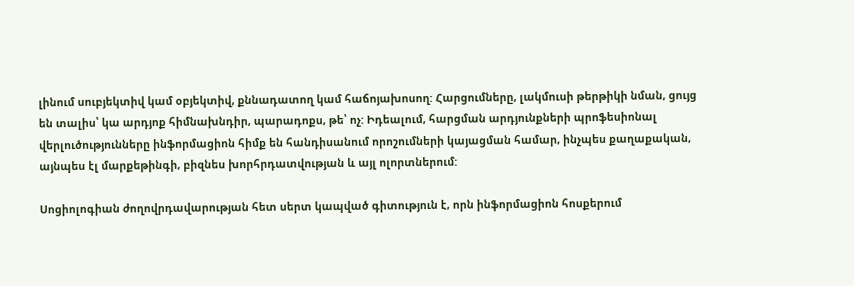լինում սուբյեկտիվ կամ օբյեկտիվ, քննադատող կամ հաճոյախոսող: Հարցումները, լակմուսի թերթիկի նման, ցույց են տալիս՝ կա արդյոք հիմնախնդիր, պարադոքս, թե՝ ոչ: Իդեալում, հարցման արդյունքների պրոֆեսիոնալ վերլուծությունները ինֆորմացիոն հիմք են հանդիսանում որոշումների կայացման համար, ինչպես քաղաքական, այնպես էլ մարքեթինգի, բիզնես խորհրդատվության և այլ ոլորտներում:

Սոցիոլոգիան ժողովրդավարության հետ սերտ կապված գիտություն է, որն ինֆորմացիոն հոսքերում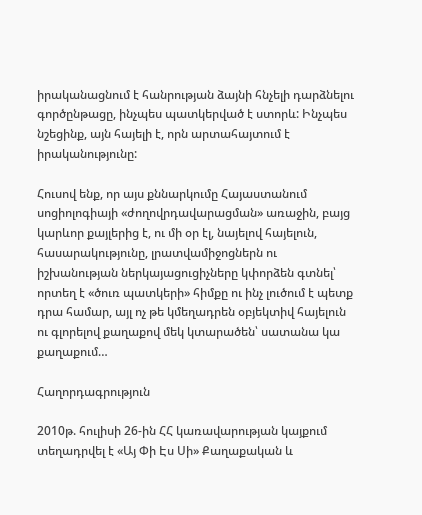իրականացնում է հանրության ձայնի հնչելի դարձնելու գործընթացը, ինչպես պատկերված է ստորև: Ինչպես նշեցինք, այն հայելի է, որն արտահայտում է իրականությունը:

Հուսով ենք, որ այս քննարկումը Հայաստանում սոցիոլոգիայի «ժողովրդավարացման» առաջին, բայց կարևոր քայլերից է, ու մի օր էլ, նայելով հայելուն, հասարակությունը, լրատվամիջոցներն ու իշխանության ներկայացուցիչները կփորձեն գտնել՝ որտեղ է «ծուռ պատկերի» հիմքը ու ինչ լուծում է պետք դրա համար, այլ ոչ թե կմեղադրեն օբյեկտիվ հայելուն ու գլորելով քաղաքով մեկ կտարածեն՝ սատանա կա քաղաքում…

Հաղորդագրություն

2010թ. հուլիսի 26-ին ՀՀ կառավարության կայքում տեղադրվել է «Այ Փի Էս Սի» Քաղաքական և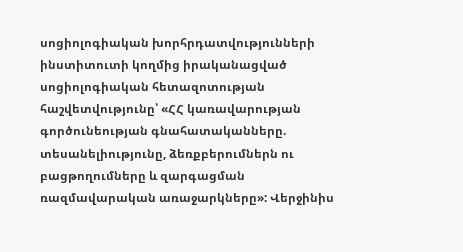սոցիոլոգիական խորհրդատվությունների ինստիտուտի կողմից իրականացված սոցիոլոգիական հետազոտության հաշվետվությունը՝ «ՀՀ կառավարության գործունեության գնահատականները. տեսանելիությունը, ձեռքբերումներն ու բացթողումները և զարգացման ռազմավարական առաջարկները»: Վերջինիս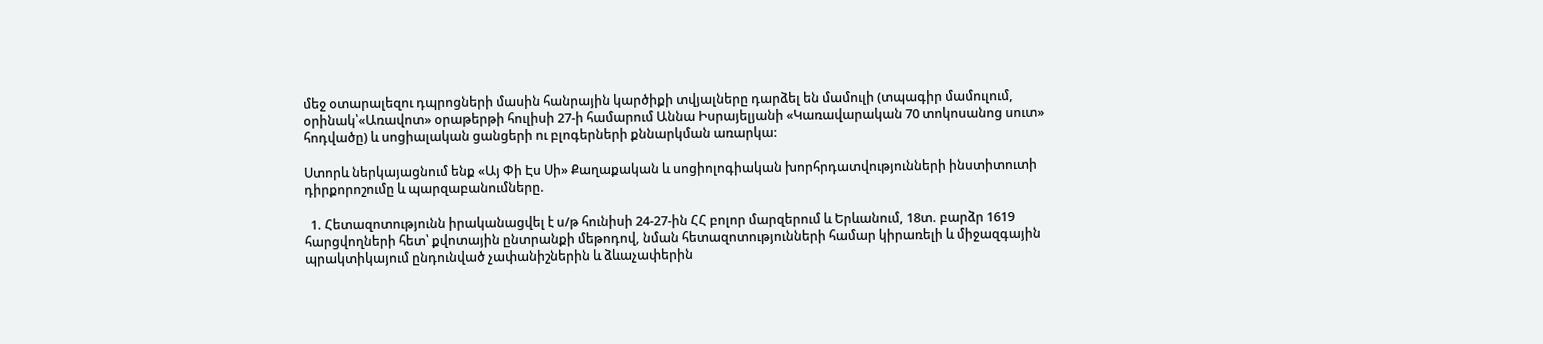մեջ օտարալեզու դպրոցների մասին հանրային կարծիքի տվյալները դարձել են մամուլի (տպագիր մամուլում, օրինակ՝«Առավոտ» օրաթերթի հուլիսի 27-ի համարում Աննա Իսրայելյանի «Կառավարական 70 տոկոսանոց սուտ» հոդվածը) և սոցիալական ցանցերի ու բլոգերների քննարկման առարկա:

Ստորև ներկայացնում ենք «Այ Փի Էս Սի» Քաղաքական և սոցիոլոգիական խորհրդատվությունների ինստիտուտի դիրքորոշումը և պարզաբանումները.

  1. Հետազոտությունն իրականացվել է ս/թ հունիսի 24-27-ին ՀՀ բոլոր մարզերում և Երևանում, 18տ. բարձր 1619 հարցվողների հետ՝ քվոտային ընտրանքի մեթոդով, նման հետազոտությունների համար կիրառելի և միջազգային պրակտիկայում ընդունված չափանիշներին և ձևաչափերին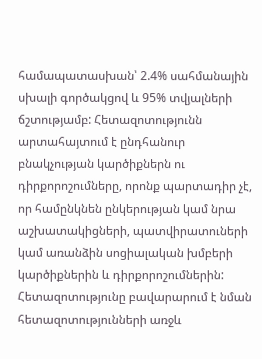համապատասխան՝ 2.4% սահմանային սխալի գործակցով և 95% տվյալների ճշտությամբ: Հետազոտությունն արտահայտում է ընդհանուր բնակչության կարծիքներն ու դիրքորոշումները, որոնք պարտադիր չէ, որ համընկնեն ընկերության կամ նրա աշխատակիցների, պատվիրատուների կամ առանձին սոցիալական խմբերի կարծիքներին և դիրքորոշումներին: Հետազոտությունը բավարարում է նման հետազոտությունների առջև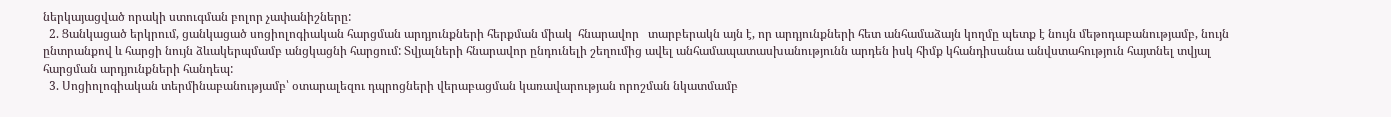ներկայացված որակի ստուգման բոլոր չափանիշները:
  2. Ցանկացած երկրում, ցանկացած սոցիոլոգիական հարցման արդյունքների հերքման միակ  հնարավոր   տարբերակն այն է, որ արդյունքների հետ անհամաձայն կողմը պետք է նույն մեթոդաբանությամբ, նույն ընտրանքով և հարցի նույն ձևակերպմամբ անցկացնի հարցում: Տվյալների հնարավոր ընդունելի շեղումից ավել անհամապատասխանությունն արդեն իսկ հիմք կհանդիսանա անվստահություն հայտնել տվյալ հարցման արդյունքների հանդեպ:
  3. Սոցիոլոգիական տերմինաբանությամբ՝ օտարալեզու դպրոցների վերաբացման կառավարության որոշման նկատմամբ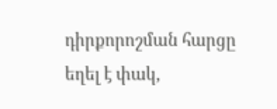դիրքորոշման հարցը եղել է փակ,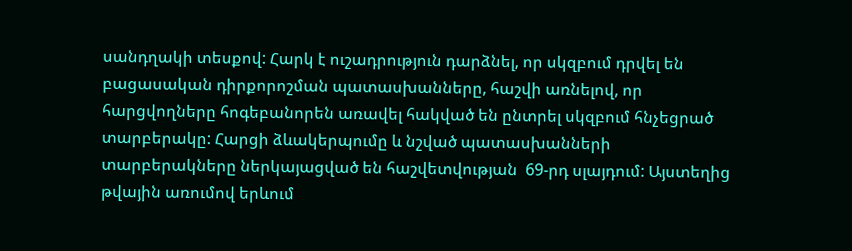սանդղակի տեսքով: Հարկ է ուշադրություն դարձնել, որ սկզբում դրվել են բացասական դիրքորոշման պատասխանները, հաշվի առնելով, որ հարցվողները հոգեբանորեն առավել հակված են ընտրել սկզբում հնչեցրած տարբերակը: Հարցի ձևակերպումը և նշված պատասխանների տարբերակները ներկայացված են հաշվետվության  69-րդ սլայդում: Այստեղից թվային առումով երևում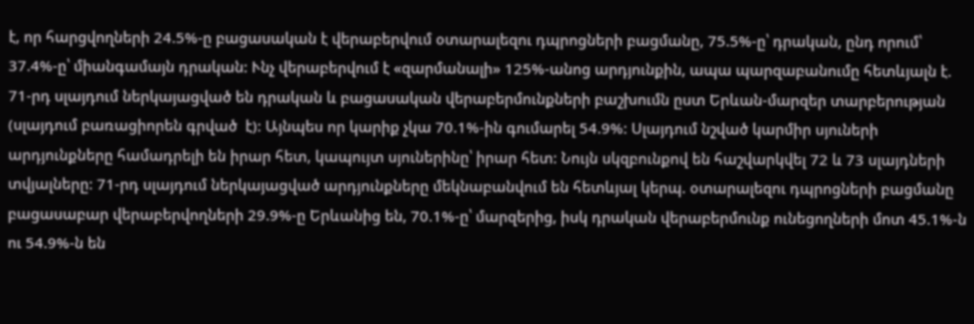է, որ հարցվողների 24.5%-ը բացասական է վերաբերվում օտարալեզու դպրոցների բացմանը, 75.5%-ը՝ դրական, ընդ որում՝ 37.4%-ը՝ միանգամայն դրական: Ւնչ վերաբերվում է «զարմանալի» 125%-անոց արդյունքին, ապա պարզաբանումը հետևյալն է. 71-րդ սլայդում ներկայացված են դրական և բացասական վերաբերմունքների բաշխումն ըստ Երևան-մարզեր տարբերության (սլայդում բառացիորեն գրված  է): Այնպես որ կարիք չկա 70.1%-ին գումարել 54.9%: Սլայդում նշված կարմիր սյուների արդյունքները համադրելի են իրար հետ, կապույտ սյուներինը՝ իրար հետ: Նույն սկզբունքով են հաշվարկվել 72 և 73 սլայդների տվյալները: 71-րդ սլայդում ներկայացված արդյունքները մեկնաբանվում են հետևյալ կերպ. օտարալեզու դպրոցների բացմանը բացասաբար վերաբերվողների 29.9%-ը Երևանից են, 70.1%-ը՝ մարզերից, իսկ դրական վերաբերմունք ունեցողների մոտ 45.1%-ն ու 54.9%-ն են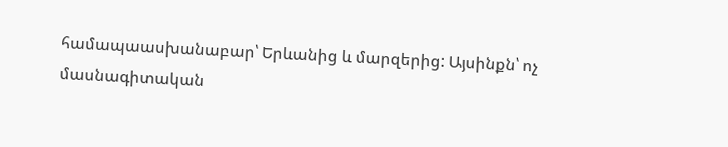համապաասխանաբար՝ Երևանից և մարզերից: Այսինքն՝ ոչ մասնագիտական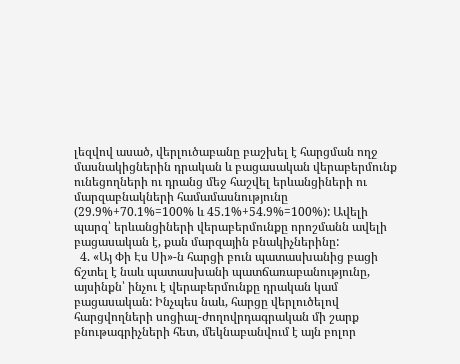լեզվով ասած, վերլուծաբանը բաշխել է հարցման ողջ մասնակիցներին դրական և բացասական վերաբերմունք ունեցողների ու դրանց մեջ հաշվել երևանցիների ու մարզաբնակների համամասնությունը (29.9%+70.1%=100% և 45.1%+54.9%=100%): Ավելի պարզ՝ երևանցիների վերաբերմունքը որոշմանն ավելի բացասական է, քան մարզային բնակիչներինը:
  4. «Այ Փի Էս Սի»-ն հարցի բուն պատասխանից բացի ճշտել է նաև պատասխանի պատճառաբանությունը, այսինքն՝ ինչու է վերաբերմունքը դրական կամ բացասական: Ինչպես նաև, հարցը վերլուծելով հարցվողների սոցիալ-ժողովրդագրական մի շարք բնութագրիչների հետ, մեկնաբանվում է այն բոլոր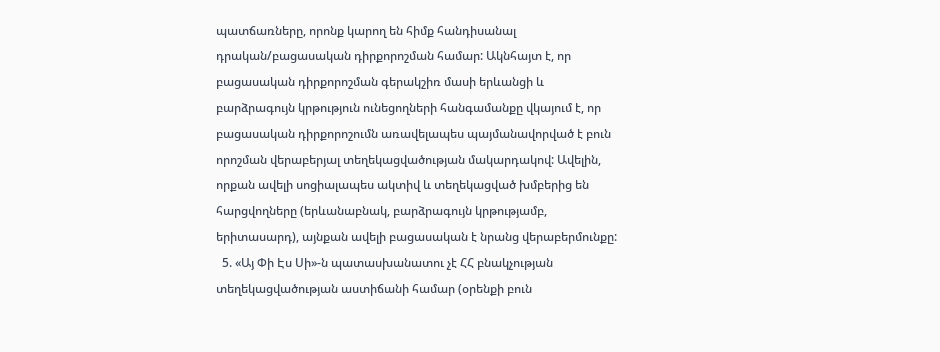պատճառները, որոնք կարող են հիմք հանդիսանալ դրական/բացասական դիրքորոշման համար: Ակնհայտ է, որ բացասական դիրքորոշման գերակշիռ մասի երևանցի և բարձրագույն կրթություն ունեցողների հանգամանքը վկայում է, որ բացասական դիրքորոշումն առավելապես պայմանավորված է բուն որոշման վերաբերյալ տեղեկացվածության մակարդակով: Ավելին, որքան ավելի սոցիալապես ակտիվ և տեղեկացված խմբերից են հարցվողները (երևանաբնակ, բարձրագույն կրթությամբ, երիտասարդ), այնքան ավելի բացասական է նրանց վերաբերմունքը:
  5. «Այ Փի Էս Սի»-ն պատասխանատու չէ ՀՀ բնակչության տեղեկացվածության աստիճանի համար (օրենքի բուն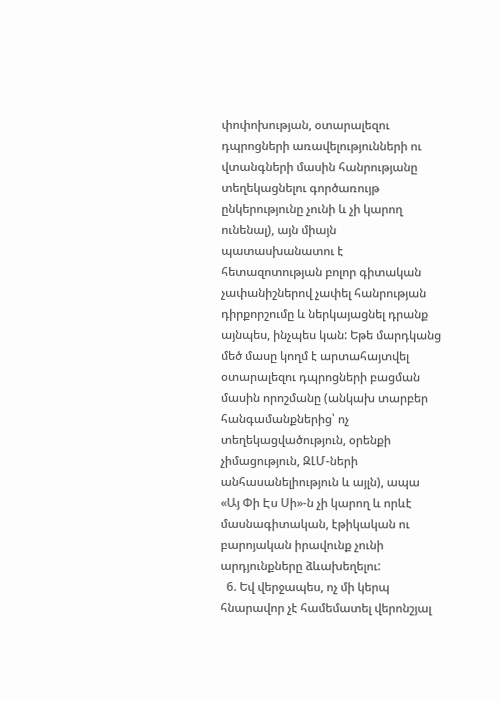փոփոխության, օտարալեզու դպրոցների առավելությունների ու վտանգների մասին հանրությանը տեղեկացնելու գործառույթ ընկերությունը չունի և չի կարող ունենալ), այն միայն պատասխանատու է հետազոտության բոլոր գիտական չափանիշներով չափել հանրության դիրքորշումը և ներկայացնել դրանք այնպես, ինչպես կան: Եթե մարդկանց մեծ մասը կողմ է արտահայտվել օտարալեզու դպրոցների բացման մասին որոշմանը (անկախ տարբեր հանգամանքներից՝ ոչ տեղեկացվածություն, օրենքի չիմացություն, ԶԼՄ-ների անհասանելիություն և այլն), ապա   «Այ Փի Էս Սի»-ն չի կարող և որևէ մասնագիտական, էթիկական ու բարոյական իրավունք չունի արդյունքները ձևախեղելու:
  6. Եվ վերջապես, ոչ մի կերպ հնարավոր չէ համեմատել վերոնշյալ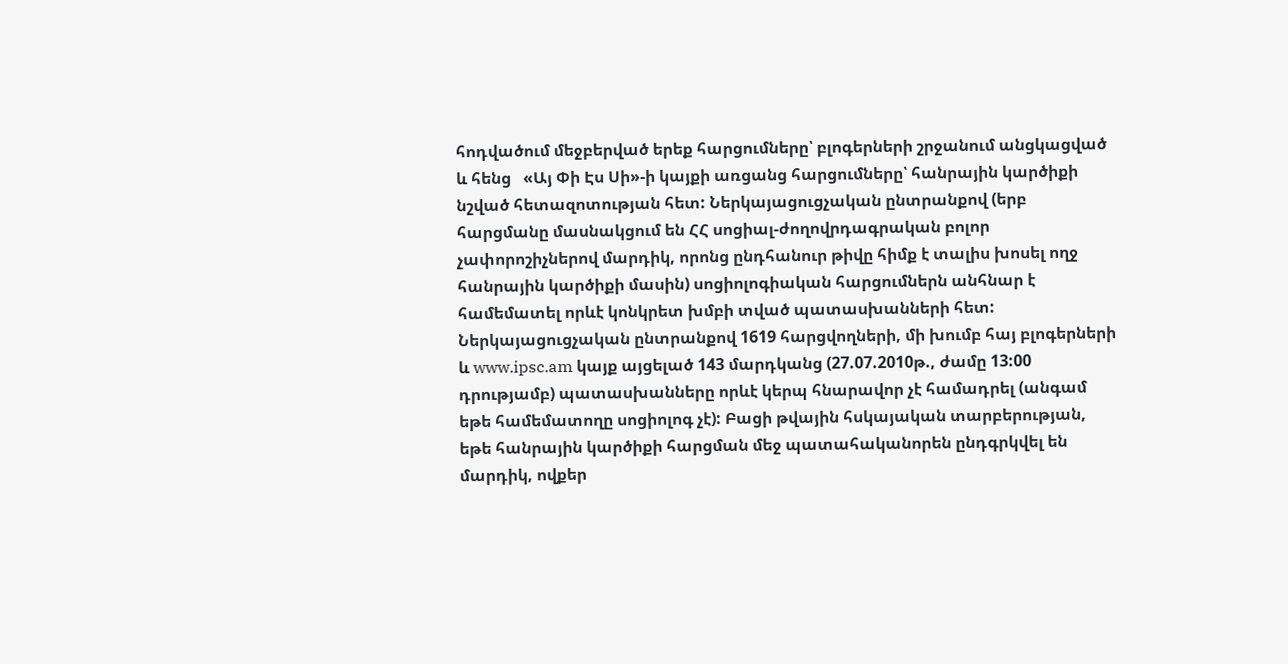հոդվածում մեջբերված երեք հարցումները՝ բլոգերների շրջանում անցկացված և հենց   «Այ Փի Էս Սի»-ի կայքի առցանց հարցումները՝ հանրային կարծիքի նշված հետազոտության հետ: Ներկայացուցչական ընտրանքով (երբ հարցմանը մասնակցում են ՀՀ սոցիալ-ժողովրդագրական բոլոր չափորոշիչներով մարդիկ, որոնց ընդհանուր թիվը հիմք է տալիս խոսել ողջ հանրային կարծիքի մասին) սոցիոլոգիական հարցումներն անհնար է համեմատել որևէ կոնկրետ խմբի տված պատասխանների հետ: Ներկայացուցչական ընտրանքով 1619 հարցվողների, մի խումբ հայ բլոգերների և www.ipsc.am կայք այցելած 143 մարդկանց (27.07.2010թ., ժամը 13:00 դրությամբ) պատասխանները որևէ կերպ հնարավոր չէ համադրել (անգամ եթե համեմատողը սոցիոլոգ չէ): Բացի թվային հսկայական տարբերության, եթե հանրային կարծիքի հարցման մեջ պատահականորեն ընդգրկվել են մարդիկ, ովքեր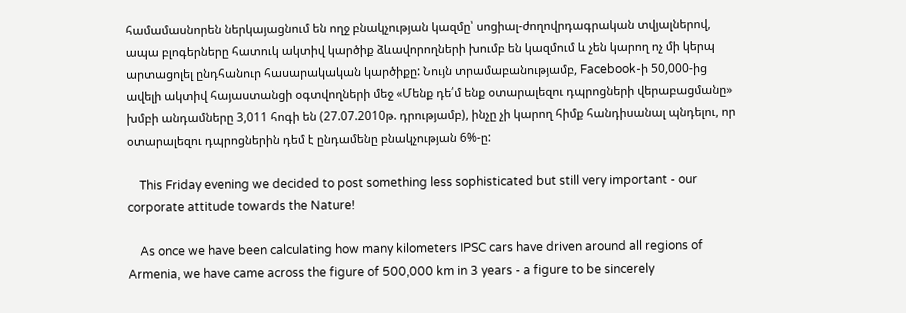համամասնորեն ներկայացնում են ողջ բնակչության կազմը՝ սոցիալ-ժողովրդագրական տվյալներով, ապա բլոգերները հատուկ ակտիվ կարծիք ձևավորողների խումբ են կազմում և չեն կարող ոչ մի կերպ արտացոլել ընդհանուր հասարակական կարծիքը: Նույն տրամաբանությամբ, Facebook-ի 50,000-ից ավելի ակտիվ հայաստանցի օգտվողների մեջ «Մենք դե՛մ ենք օտարալեզու դպրոցների վերաբացմանը» խմբի անդամները 3,011 հոգի են (27.07.2010թ. դրությամբ), ինչը չի կարող հիմք հանդիսանալ պնդելու, որ օտարալեզու դպրոցներին դեմ է ընդամենը բնակչության 6%-ը:

    This Friday evening we decided to post something less sophisticated but still very important - our corporate attitude towards the Nature!

    As once we have been calculating how many kilometers IPSC cars have driven around all regions of Armenia, we have came across the figure of 500,000 km in 3 years - a figure to be sincerely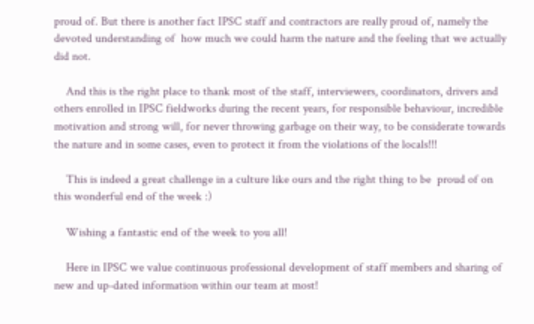proud of. But there is another fact IPSC staff and contractors are really proud of, namely the devoted understanding of  how much we could harm the nature and the feeling that we actually did not.

    And this is the right place to thank most of the staff, interviewers, coordinators, drivers and others enrolled in IPSC fieldworks during the recent years, for responsible behaviour, incredible motivation and strong will, for never throwing garbage on their way, to be considerate towards the nature and in some cases, even to protect it from the violations of the locals!!!

    This is indeed a great challenge in a culture like ours and the right thing to be  proud of on this wonderful end of the week :)

    Wishing a fantastic end of the week to you all!

    Here in IPSC we value continuous professional development of staff members and sharing of new and up-dated information within our team at most!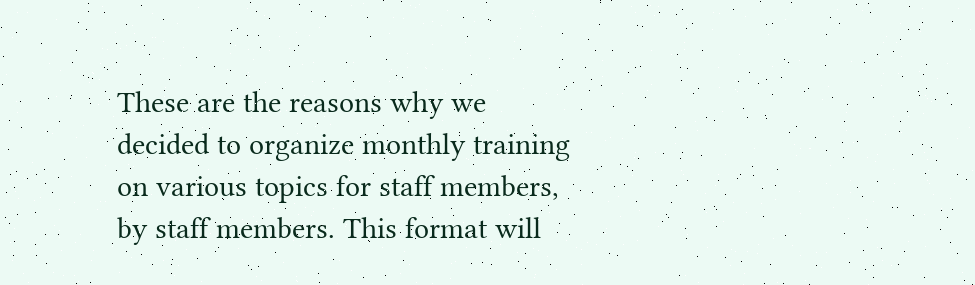These are the reasons why we decided to organize monthly training on various topics for staff members, by staff members. This format will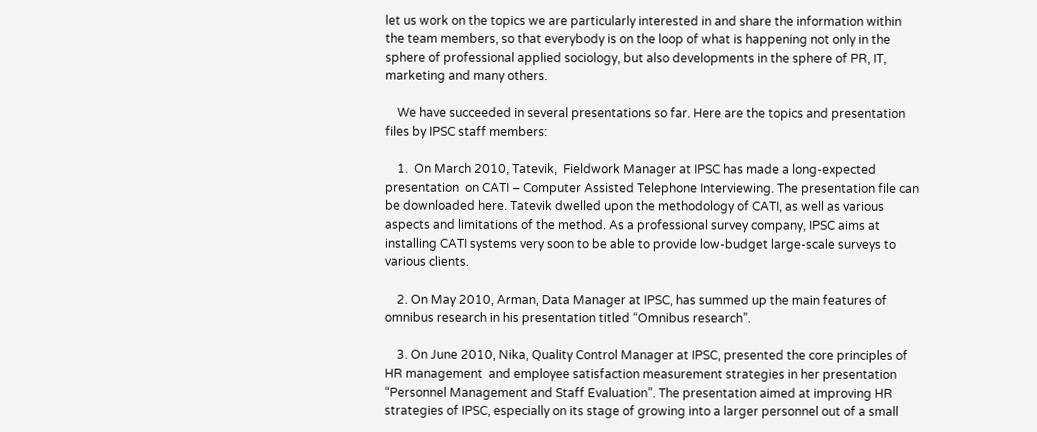let us work on the topics we are particularly interested in and share the information within the team members, so that everybody is on the loop of what is happening not only in the sphere of professional applied sociology, but also developments in the sphere of PR, IT, marketing and many others.

    We have succeeded in several presentations so far. Here are the topics and presentation files by IPSC staff members:

    1.  On March 2010, Tatevik,  Fieldwork Manager at IPSC has made a long-expected presentation  on CATI – Computer Assisted Telephone Interviewing. The presentation file can be downloaded here. Tatevik dwelled upon the methodology of CATI, as well as various aspects and limitations of the method. As a professional survey company, IPSC aims at installing CATI systems very soon to be able to provide low-budget large-scale surveys to various clients.

    2. On May 2010, Arman, Data Manager at IPSC, has summed up the main features of omnibus research in his presentation titled “Omnibus research”.

    3. On June 2010, Nika, Quality Control Manager at IPSC, presented the core principles of HR management  and employee satisfaction measurement strategies in her presentation  “Personnel Management and Staff Evaluation”. The presentation aimed at improving HR strategies of IPSC, especially on its stage of growing into a larger personnel out of a small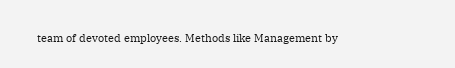team of devoted employees. Methods like Management by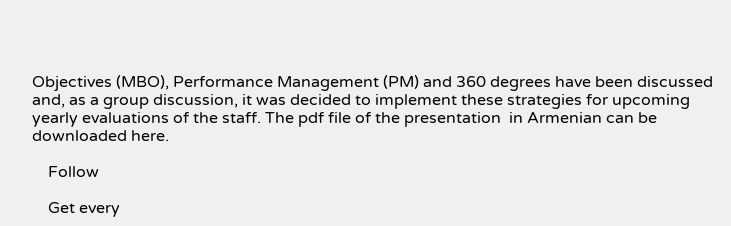Objectives (MBO), Performance Management (PM) and 360 degrees have been discussed and, as a group discussion, it was decided to implement these strategies for upcoming yearly evaluations of the staff. The pdf file of the presentation  in Armenian can be downloaded here.

    Follow

    Get every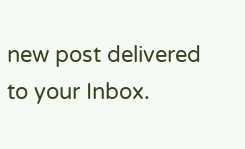new post delivered to your Inbox.